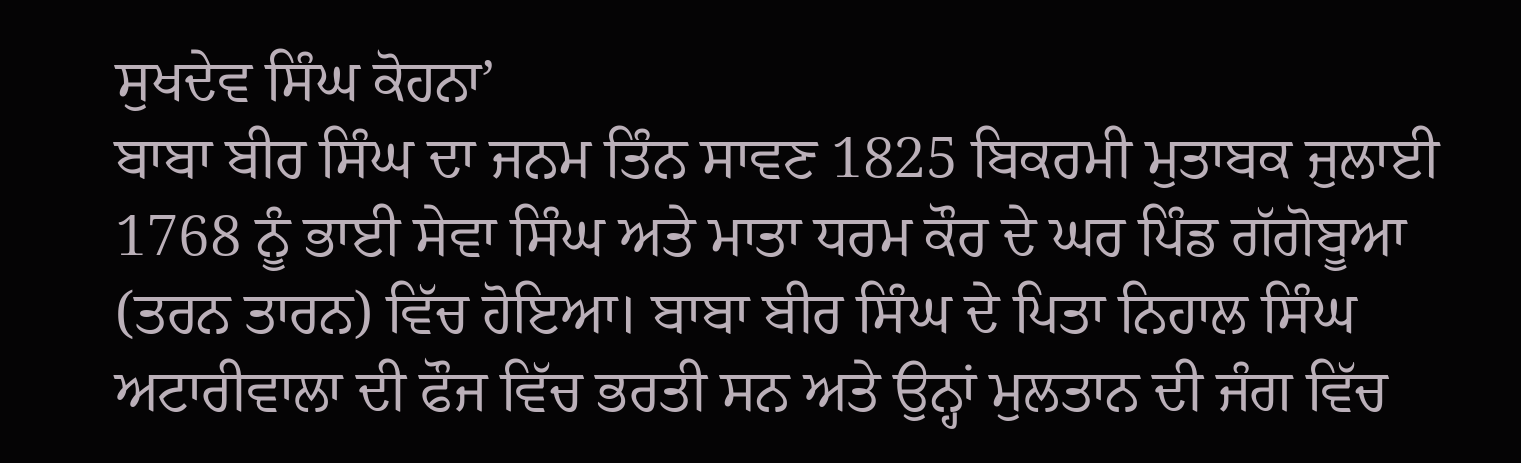ਸੁਖਦੇਵ ਸਿੰਘ ਕੋਹਨਾ’
ਬਾਬਾ ਬੀਰ ਸਿੰਘ ਦਾ ਜਨਮ ਤਿੰਨ ਸਾਵਣ 1825 ਬਿਕਰਮੀ ਮੁਤਾਬਕ ਜੁਲਾਈ 1768 ਨੂੰ ਭਾਈ ਸੇਵਾ ਸਿੰਘ ਅਤੇ ਮਾਤਾ ਧਰਮ ਕੌਰ ਦੇ ਘਰ ਪਿੰਡ ਗੱਗੋਬੂਆ (ਤਰਨ ਤਾਰਨ) ਵਿੱਚ ਹੋਇਆ। ਬਾਬਾ ਬੀਰ ਸਿੰਘ ਦੇ ਪਿਤਾ ਨਿਹਾਲ ਸਿੰਘ ਅਟਾਰੀਵਾਲਾ ਦੀ ਫੌਜ ਵਿੱਚ ਭਰਤੀ ਸਨ ਅਤੇ ਉਨ੍ਹਾਂ ਮੁਲਤਾਨ ਦੀ ਜੰਗ ਵਿੱਚ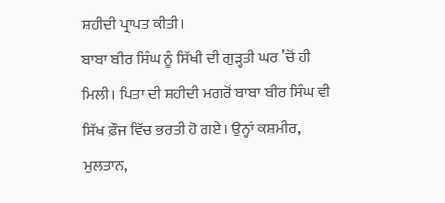ਸ਼ਹੀਦੀ ਪ੍ਰਾਪਤ ਕੀਤੀ।
ਬਾਬਾ ਬੀਰ ਸਿੰਘ ਨੂੰ ਸਿੱਖੀ ਦੀ ਗੁੜ੍ਹਤੀ ਘਰ ’ਚੋਂ ਹੀ ਮਿਲੀ। ਪਿਤਾ ਦੀ ਸ਼ਹੀਦੀ ਮਗਰੋਂ ਬਾਬਾ ਬੀਰ ਸਿੰਘ ਵੀ ਸਿੱਖ ਫ਼ੌਜ ਵਿੱਚ ਭਰਤੀ ਹੋ ਗਏ। ਉਨ੍ਹਾਂ ਕਸ਼ਮੀਰ, ਮੁਲਤਾਨ,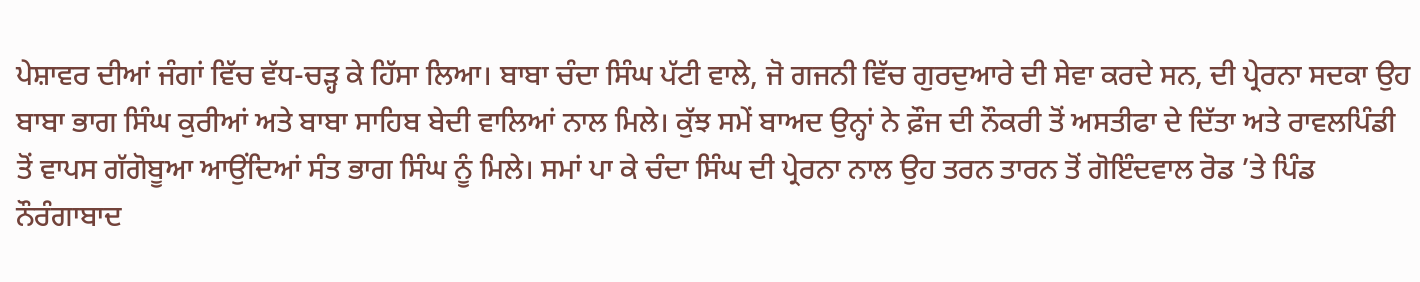ਪੇਸ਼ਾਵਰ ਦੀਆਂ ਜੰਗਾਂ ਵਿੱਚ ਵੱਧ-ਚੜ੍ਹ ਕੇ ਹਿੱਸਾ ਲਿਆ। ਬਾਬਾ ਚੰਦਾ ਸਿੰਘ ਪੱਟੀ ਵਾਲੇ, ਜੋ ਗਜਨੀ ਵਿੱਚ ਗੁਰਦੁਆਰੇ ਦੀ ਸੇਵਾ ਕਰਦੇ ਸਨ, ਦੀ ਪ੍ਰੇਰਨਾ ਸਦਕਾ ਉਹ ਬਾਬਾ ਭਾਗ ਸਿੰਘ ਕੁਰੀਆਂ ਅਤੇ ਬਾਬਾ ਸਾਹਿਬ ਬੇਦੀ ਵਾਲਿਆਂ ਨਾਲ ਮਿਲੇ। ਕੁੱਝ ਸਮੇਂ ਬਾਅਦ ਉਨ੍ਹਾਂ ਨੇ ਫ਼ੌਜ ਦੀ ਨੌਕਰੀ ਤੋਂ ਅਸਤੀਫਾ ਦੇ ਦਿੱਤਾ ਅਤੇ ਰਾਵਲਪਿੰਡੀ ਤੋਂ ਵਾਪਸ ਗੱਗੋਬੂਆ ਆਉਂਦਿਆਂ ਸੰਤ ਭਾਗ ਸਿੰਘ ਨੂੰ ਮਿਲੇ। ਸਮਾਂ ਪਾ ਕੇ ਚੰਦਾ ਸਿੰਘ ਦੀ ਪ੍ਰੇਰਨਾ ਨਾਲ ਉਹ ਤਰਨ ਤਾਰਨ ਤੋਂ ਗੋਇੰਦਵਾਲ ਰੋਡ ’ਤੇ ਪਿੰਡ ਨੌਰੰਗਾਬਾਦ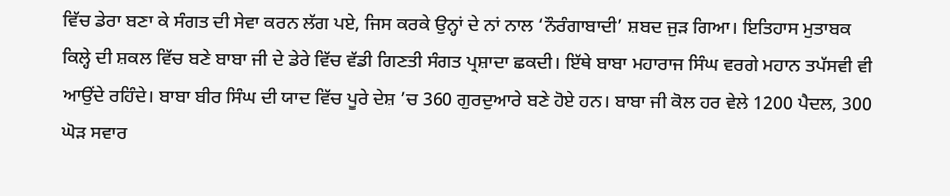ਵਿੱਚ ਡੇਰਾ ਬਣਾ ਕੇ ਸੰਗਤ ਦੀ ਸੇਵਾ ਕਰਨ ਲੱਗ ਪਏ, ਜਿਸ ਕਰਕੇ ਉਨ੍ਹਾਂ ਦੇ ਨਾਂ ਨਾਲ ‘ਨੌਰੰਗਾਬਾਦੀ’ ਸ਼ਬਦ ਜੁੜ ਗਿਆ। ਇਤਿਹਾਸ ਮੁਤਾਬਕ ਕਿਲ੍ਹੇ ਦੀ ਸ਼ਕਲ ਵਿੱਚ ਬਣੇ ਬਾਬਾ ਜੀ ਦੇ ਡੇਰੇ ਵਿੱਚ ਵੱਡੀ ਗਿਣਤੀ ਸੰਗਤ ਪ੍ਰਸ਼ਾਦਾ ਛਕਦੀ। ਇੱਥੇ ਬਾਬਾ ਮਹਾਰਾਜ ਸਿੰਘ ਵਰਗੇ ਮਹਾਨ ਤਪੱਸਵੀ ਵੀ ਆਉਂਦੇ ਰਹਿੰਦੇ। ਬਾਬਾ ਬੀਰ ਸਿੰਘ ਦੀ ਯਾਦ ਵਿੱਚ ਪੂਰੇ ਦੇਸ਼ ’ਚ 360 ਗੁਰਦੁਆਰੇ ਬਣੇ ਹੋਏ ਹਨ। ਬਾਬਾ ਜੀ ਕੋਲ ਹਰ ਵੇਲੇ 1200 ਪੈਦਲ, 300 ਘੋੜ ਸਵਾਰ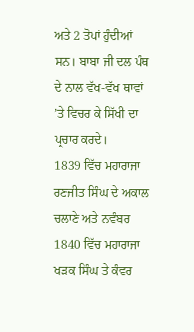ਅਤੇ 2 ਤੋਪਾਂ ਹੁੰਦੀਆਂ ਸਨ। ਬਾਬਾ ਜੀ ਦਲ ਪੰਥ ਦੇ ਨਾਲ ਵੱਖ-ਵੱਖ ਥਾਵਾਂ ’ਤੇ ਵਿਚਰ ਕੇ ਸਿੱਖੀ ਦਾ ਪ੍ਰਚਾਰ ਕਰਦੇ।
1839 ਵਿੱਚ ਮਹਾਰਾਜਾ ਰਣਜੀਤ ਸਿੰਘ ਦੇ ਅਕਾਲ ਚਲਾਣੇ ਅਤੇ ਨਵੰਬਰ 1840 ਵਿੱਚ ਮਹਾਰਾਜਾ ਖੜਕ ਸਿੰਘ ਤੇ ਕੰਵਰ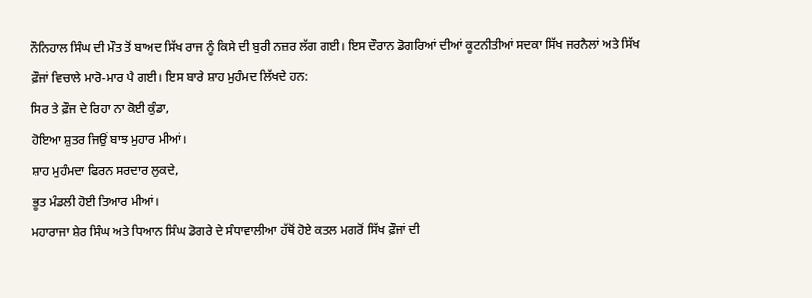ਨੌਨਿਹਾਲ ਸਿੰਘ ਦੀ ਮੌਤ ਤੋਂ ਬਾਅਦ ਸਿੱਖ ਰਾਜ ਨੂੰ ਕਿਸੇ ਦੀ ਬੁਰੀ ਨਜ਼ਰ ਲੱਗ ਗਈ। ਇਸ ਦੌਰਾਨ ਡੋਗਰਿਆਂ ਦੀਆਂ ਕੂਟਨੀਤੀਆਂ ਸਦਕਾ ਸਿੱਖ ਜਰਨੈਲਾਂ ਅਤੇ ਸਿੱਖ ਫ਼ੌਜਾਂ ਵਿਚਾਲੇ ਮਾਰੋ-ਮਾਰ ਪੈ ਗਈ। ਇਸ ਬਾਰੇ ਸ਼ਾਹ ਮੁਹੰਮਦ ਲਿੱਖਦੇ ਹਨ:
ਸਿਰ ਤੇ ਫ਼ੌਜ ਦੇ ਰਿਹਾ ਨਾ ਕੋਈ ਕੁੰਡਾ,
ਹੋਇਆ ਸ਼ੁਤਰ ਜਿਉਂ ਬਾਝ ਮੁਹਾਰ ਮੀਆਂ।
ਸ਼ਾਹ ਮੁਹੰਮਦਾ ਫਿਰਨ ਸਰਦਾਰ ਲੁਕਦੇ,
ਭੂਤ ਮੰਡਲੀ ਹੋਈ ਤਿਆਰ ਮੀਆਂ।
ਮਹਾਰਾਜਾ ਸ਼ੇਰ ਸਿੰਘ ਅਤੇ ਧਿਆਨ ਸਿੰਘ ਡੋਗਰੇ ਦੇ ਸੰਧਾਵਾਲੀਆ ਹੱਥੋਂ ਹੋਏ ਕਤਲ ਮਗਰੋਂ ਸਿੱਖ ਫ਼ੌਜਾਂ ਦੀ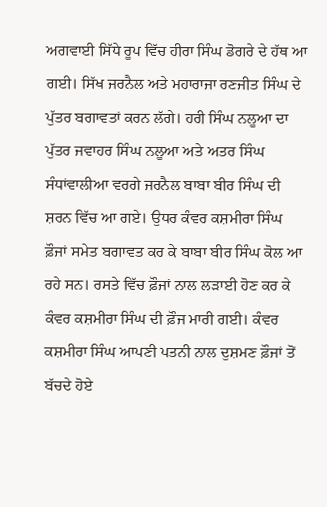ਅਗਵਾਈ ਸਿੱਧੇ ਰੂਪ ਵਿੱਚ ਹੀਰਾ ਸਿੰਘ ਡੋਗਰੇ ਦੇ ਹੱਥ ਆ ਗਈ। ਸਿੱਖ ਜਰਨੈਲ ਅਤੇ ਮਹਾਰਾਜਾ ਰਣਜੀਤ ਸਿੰਘ ਦੇ ਪੁੱਤਰ ਬਗਾਵਤਾਂ ਕਰਨ ਲੱਗੇ। ਹਰੀ ਸਿੰਘ ਨਲੂਆ ਦਾ ਪੁੱਤਰ ਜਵਾਹਰ ਸਿੰਘ ਨਲੂਆ ਅਤੇ ਅਤਰ ਸਿੰਘ ਸੰਧਾਂਵਾਲੀਆ ਵਰਗੇ ਜਰਨੈਲ ਬਾਬਾ ਬੀਰ ਸਿੰਘ ਦੀ ਸ਼ਰਨ ਵਿੱਚ ਆ ਗਏ। ਉਧਰ ਕੰਵਰ ਕਸ਼ਮੀਰਾ ਸਿੰਘ ਫ਼ੌਜਾਂ ਸਮੇਤ ਬਗਾਵਤ ਕਰ ਕੇ ਬਾਬਾ ਬੀਰ ਸਿੰਘ ਕੋਲ ਆ ਰਹੇ ਸਨ। ਰਸਤੇ ਵਿੱਚ ਫ਼ੌਜਾਂ ਨਾਲ ਲੜਾਈ ਹੋਣ ਕਰ ਕੇ ਕੰਵਰ ਕਸ਼ਮੀਰਾ ਸਿੰਘ ਦੀ ਫ਼ੌਜ ਮਾਰੀ ਗਈ। ਕੰਵਰ ਕਸ਼ਮੀਰਾ ਸਿੰਘ ਆਪਣੀ ਪਤਨੀ ਨਾਲ ਦੁਸ਼ਮਣ ਫ਼ੌਜਾਂ ਤੋਂ ਬੱਚਦੇ ਹੋਏ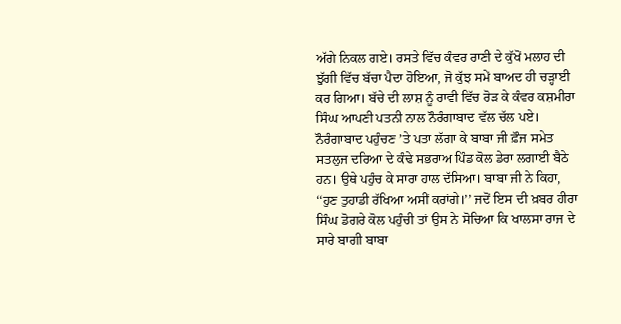ਅੱਗੇ ਨਿਕਲ ਗਏ। ਰਸਤੇ ਵਿੱਚ ਕੰਵਰ ਰਾਣੀ ਦੇ ਕੁੱਖੋਂ ਮਲਾਹ ਦੀ ਝੁੱਗੀ ਵਿੱਚ ਬੱਚਾ ਪੈਦਾ ਹੋਇਆ, ਜੋ ਕੁੱਝ ਸਮੇਂ ਬਾਅਦ ਹੀ ਚੜ੍ਹਾਈ ਕਰ ਗਿਆ। ਬੱਚੇ ਦੀ ਲਾਸ਼ ਨੂੰ ਰਾਵੀ ਵਿੱਚ ਰੋੜ ਕੇ ਕੰਵਰ ਕਸ਼ਮੀਰਾ ਸਿੰਘ ਆਪਣੀ ਪਤਨੀ ਨਾਲ ਨੌਰੰਗਾਬਾਦ ਵੱਲ ਚੱਲ ਪਏ। ਨੌਰੰਗਾਬਾਦ ਪਹੁੰਚਣ ’ਤੇ ਪਤਾ ਲੱਗਾ ਕੇ ਬਾਬਾ ਜੀ ਫ਼ੌਜ ਸਮੇਤ ਸਤਲੁਜ ਦਰਿਆ ਦੇ ਕੰਢੇ ਸਭਰਾਅ ਪਿੰਡ ਕੋਲ ਡੇਰਾ ਲਗਾਈ ਬੈਠੇ ਹਨ। ਉਥੇ ਪਹੁੰਚ ਕੇ ਸਾਰਾ ਹਾਲ ਦੱਸਿਆ। ਬਾਬਾ ਜੀ ਨੇ ਕਿਹਾ, ‘‘ਹੁਣ ਤੁਹਾਡੀ ਰੱਖਿਆ ਅਸੀਂ ਕਰਾਂਗੇ।’’ ਜਦੋਂ ਇਸ ਦੀ ਖ਼ਬਰ ਹੀਰਾ ਸਿੰਘ ਡੋਗਰੇ ਕੋਲ ਪਹੁੰਚੀ ਤਾਂ ਉਸ ਨੇ ਸੋਚਿਆ ਕਿ ਖਾਲਸਾ ਰਾਜ ਦੇ ਸਾਰੇ ਬਾਗੀ ਬਾਬਾ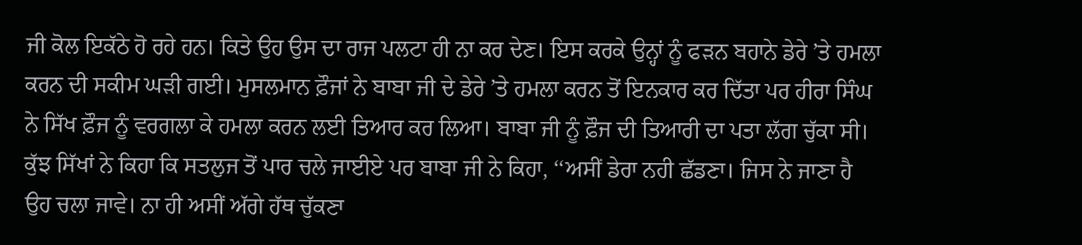ਜੀ ਕੋਲ ਇਕੱਠੇ ਹੋ ਰਹੇ ਹਨ। ਕਿਤੇ ਉਹ ਉਸ ਦਾ ਰਾਜ ਪਲਟਾ ਹੀ ਨਾ ਕਰ ਦੇਣ। ਇਸ ਕਰਕੇ ਉਨ੍ਹਾਂ ਨੂੰ ਫੜਨ ਬਹਾਨੇ ਡੇਰੇ ’ਤੇ ਹਮਲਾ ਕਰਨ ਦੀ ਸਕੀਮ ਘੜੀ ਗਈ। ਮੁਸਲਮਾਨ ਫ਼ੌਜਾਂ ਨੇ ਬਾਬਾ ਜੀ ਦੇ ਡੇਰੇ ’ਤੇ ਹਮਲਾ ਕਰਨ ਤੋਂ ਇਨਕਾਰ ਕਰ ਦਿੱਤਾ ਪਰ ਹੀਰਾ ਸਿੰਘ ਨੇ ਸਿੱਖ ਫ਼ੌਜ ਨੂੰ ਵਰਗਲਾ ਕੇ ਹਮਲਾ ਕਰਨ ਲਈ ਤਿਆਰ ਕਰ ਲਿਆ। ਬਾਬਾ ਜੀ ਨੂੰ ਫ਼ੌਜ ਦੀ ਤਿਆਰੀ ਦਾ ਪਤਾ ਲੱਗ ਚੁੱਕਾ ਸੀ। ਕੁੱਝ ਸਿੱਖਾਂ ਨੇ ਕਿਹਾ ਕਿ ਸਤਲੁਜ ਤੋਂ ਪਾਰ ਚਲੇ ਜਾਈਏ ਪਰ ਬਾਬਾ ਜੀ ਨੇ ਕਿਹਾ, ‘‘ਅਸੀਂ ਡੇਰਾ ਨਹੀ ਛੱਡਣਾ। ਜਿਸ ਨੇ ਜਾਣਾ ਹੈ ਉਹ ਚਲਾ ਜਾਵੇ। ਨਾ ਹੀ ਅਸੀਂ ਅੱਗੇ ਹੱਥ ਚੁੱਕਣਾ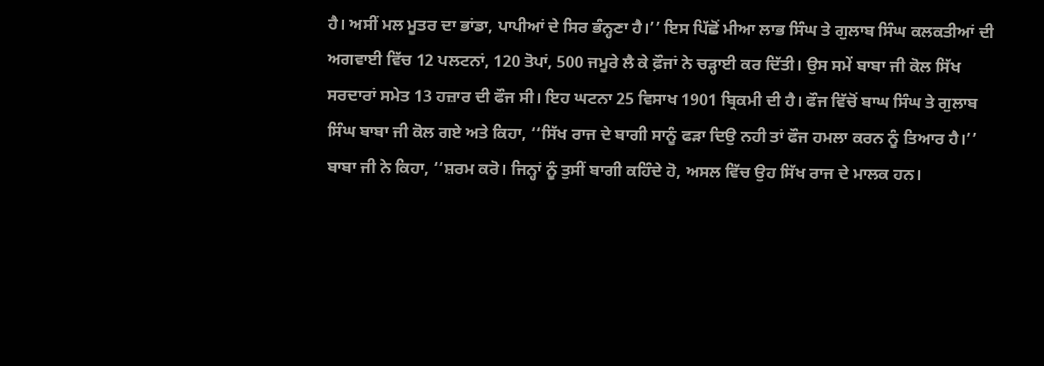ਹੈ। ਅਸੀਂ ਮਲ ਮੂਤਰ ਦਾ ਭਾਂਡਾ, ਪਾਪੀਆਂ ਦੇ ਸਿਰ ਭੰਨ੍ਹਣਾ ਹੈ।’’ ਇਸ ਪਿੱਛੋਂ ਮੀਆ ਲਾਭ ਸਿੰਘ ਤੇ ਗੁਲਾਬ ਸਿੰਘ ਕਲਕਤੀਆਂ ਦੀ ਅਗਵਾਈ ਵਿੱਚ 12 ਪਲਟਨਾਂ, 120 ਤੋਪਾਂ, 500 ਜਮੂਰੇ ਲੈ ਕੇ ਫ਼ੌਜਾਂ ਨੇ ਚੜ੍ਹਾਈ ਕਰ ਦਿੱਤੀ। ਉਸ ਸਮੇਂ ਬਾਬਾ ਜੀ ਕੋਲ ਸਿੱਖ ਸਰਦਾਰਾਂ ਸਮੇਤ 13 ਹਜ਼ਾਰ ਦੀ ਫੌਜ ਸੀ। ਇਹ ਘਟਨਾ 25 ਵਿਸਾਖ 1901 ਬ੍ਰਿਕਮੀ ਦੀ ਹੈ। ਫੌਜ ਵਿੱਚੋਂ ਬਾਘ ਸਿੰਘ ਤੇ ਗੁਲਾਬ ਸਿੰਘ ਬਾਬਾ ਜੀ ਕੋਲ ਗਏ ਅਤੇ ਕਿਹਾ, ‘‘ਸਿੱਖ ਰਾਜ ਦੇ ਬਾਗੀ ਸਾਨੂੰ ਫੜਾ ਦਿਉ ਨਹੀ ਤਾਂ ਫੌਜ ਹਮਲਾ ਕਰਨ ਨੂੰ ਤਿਆਰ ਹੈ।’’ ਬਾਬਾ ਜੀ ਨੇ ਕਿਹਾ, ‘‘ਸ਼ਰਮ ਕਰੋ। ਜਿਨ੍ਹਾਂ ਨੂੰ ਤੁਸੀਂ ਬਾਗੀ ਕਹਿੰਦੇ ਹੋ, ਅਸਲ ਵਿੱਚ ਉਹ ਸਿੱਖ ਰਾਜ ਦੇ ਮਾਲਕ ਹਨ।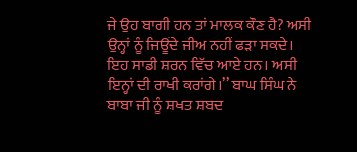ਜੇ ਉਹ ਬਾਗੀ ਹਨ ਤਾਂ ਮਾਲਕ ਕੌਣ ਹੈ? ਅਸੀ ਉਨ੍ਹਾਂ ਨੂੰ ਜਿਊਂਦੇ ਜੀਅ ਨਹੀਂ ਫੜਾ ਸਕਦੇ। ਇਹ ਸਾਡੀ ਸ਼ਰਨ ਵਿੱਚ ਆਏ ਹਨ। ਅਸੀ ਇਨ੍ਹਾਂ ਦੀ ਰਾਖੀ ਕਰਾਂਗੇ।’’ ਬਾਘ ਸਿੰਘ ਨੇ ਬਾਬਾ ਜੀ ਨੂੰ ਸ਼ਖਤ ਸ਼ਬਦ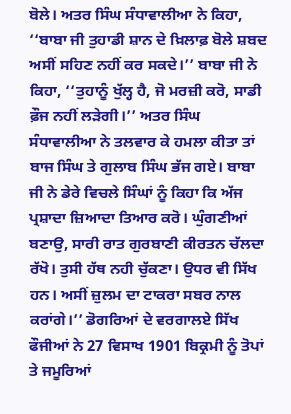ਬੋਲੇ। ਅਤਰ ਸਿੰਘ ਸੰਧਾਵਾਲੀਆ ਨੇ ਕਿਹਾ, ‘‘ਬਾਬਾ ਜੀ ਤੁਹਾਡੀ ਸ਼ਾਨ ਦੇ ਖ਼ਿਲਾਫ਼ ਬੋਲੇ ਸ਼ਬਦ ਅਸੀਂ ਸਹਿਣ ਨਹੀਂ ਕਰ ਸਕਦੇ।’’ ਬਾਬਾ ਜੀ ਨੇ ਕਿਹਾ, ‘‘ਤੁਹਾਨੂੰ ਖੁੱਲ੍ਹ ਹੈ, ਜੋ ਮਰਜ਼ੀ ਕਰੋ, ਸਾਡੀ ਫ਼ੌਜ ਨਹੀਂ ਲੜੇਗੀ।’’ ਅਤਰ ਸਿੰਘ ਸੰਧਾਵਾਲੀਆ ਨੇ ਤਲਵਾਰ ਕੇ ਹਮਲਾ ਕੀਤਾ ਤਾਂ ਬਾਜ ਸਿੰਘ ਤੇ ਗੁਲਾਬ ਸਿੰਘ ਭੱਜ ਗਏ। ਬਾਬਾ ਜੀ ਨੇ ਡੇਰੇ ਵਿਚਲੇ ਸਿੰਘਾਂ ਨੂੰ ਕਿਹਾ ਕਿ ਅੱਜ ਪ੍ਰਸ਼ਾਦਾ ਜ਼ਿਆਦਾ ਤਿਆਰ ਕਰੋ। ਘੁੰਗਣੀਆਂ ਬਣਾਉ, ਸਾਰੀ ਰਾਤ ਗੁਰਬਾਣੀ ਕੀਰਤਨ ਚੱਲਦਾ ਰੱਖੋ। ਤੁਸੀ ਹੱਥ ਨਹੀ ਚੁੱਕਣਾ। ਉਧਰ ਵੀ ਸਿੱਖ ਹਨ। ਅਸੀਂ ਜ਼ੁਲਮ ਦਾ ਟਾਕਰਾ ਸਬਰ ਨਾਲ ਕਰਾਂਗੇ।’’ ਡੋਗਰਿਆਂ ਦੇ ਵਰਗਾਲਏ ਸਿੱਖ ਫੌਜੀਆਂ ਨੇ 27 ਵਿਸਾਖ 1901 ਬਿਕ੍ਰਮੀ ਨੂੰ ਤੋਪਾਂ ਤੇ ਜਮੂਰਿਆਂ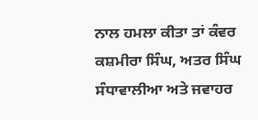ਨਾਲ ਹਮਲਾ ਕੀਤਾ ਤਾਂ ਕੰਵਰ ਕਸ਼ਮੀਰਾ ਸਿੰਘ, ਅਤਰ ਸਿੰਘ ਸੰਧਾਵਾਲੀਆ ਅਤੇ ਜਵਾਹਰ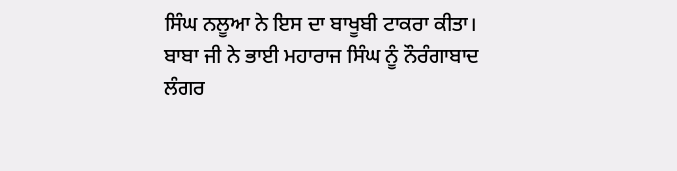ਸਿੰਘ ਨਲੂਆ ਨੇ ਇਸ ਦਾ ਬਾਖੂਬੀ ਟਾਕਰਾ ਕੀਤਾ। ਬਾਬਾ ਜੀ ਨੇ ਭਾਈ ਮਹਾਰਾਜ ਸਿੰਘ ਨੂੰ ਨੌਰੰਗਾਬਾਦ ਲੰਗਰ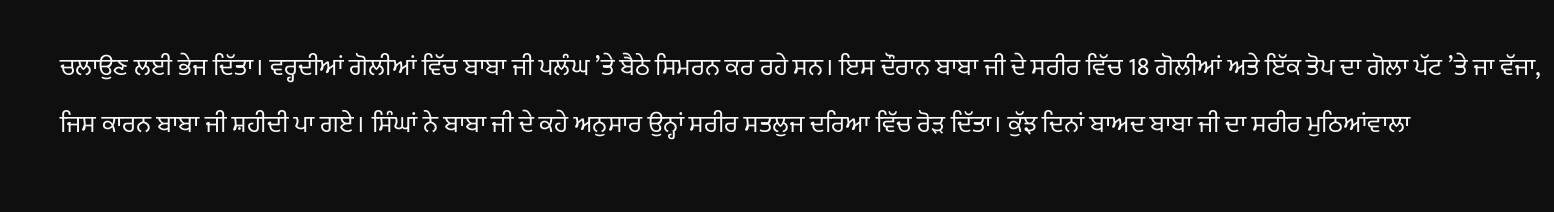ਚਲਾਉਣ ਲਈ ਭੇਜ ਦਿੱਤਾ। ਵਰ੍ਹਦੀਆਂ ਗੋਲੀਆਂ ਵਿੱਚ ਬਾਬਾ ਜੀ ਪਲੰਘ ’ਤੇ ਬੈਠੇ ਸਿਮਰਨ ਕਰ ਰਹੇ ਸਨ। ਇਸ ਦੌਰਾਨ ਬਾਬਾ ਜੀ ਦੇ ਸਰੀਰ ਵਿੱਚ 18 ਗੋਲੀਆਂ ਅਤੇ ਇੱਕ ਤੋਪ ਦਾ ਗੋਲਾ ਪੱਟ ’ਤੇ ਜਾ ਵੱਜਾ, ਜਿਸ ਕਾਰਨ ਬਾਬਾ ਜੀ ਸ਼ਹੀਦੀ ਪਾ ਗਏ। ਸਿੰਘਾਂ ਨੇ ਬਾਬਾ ਜੀ ਦੇ ਕਹੇ ਅਨੁਸਾਰ ਉਨ੍ਹਾਂ ਸਰੀਰ ਸਤਲੁਜ ਦਰਿਆ ਵਿੱਚ ਰੋੜ ਦਿੱਤਾ। ਕੁੱਝ ਦਿਨਾਂ ਬਾਅਦ ਬਾਬਾ ਜੀ ਦਾ ਸਰੀਰ ਮੁਠਿਆਂਵਾਲਾ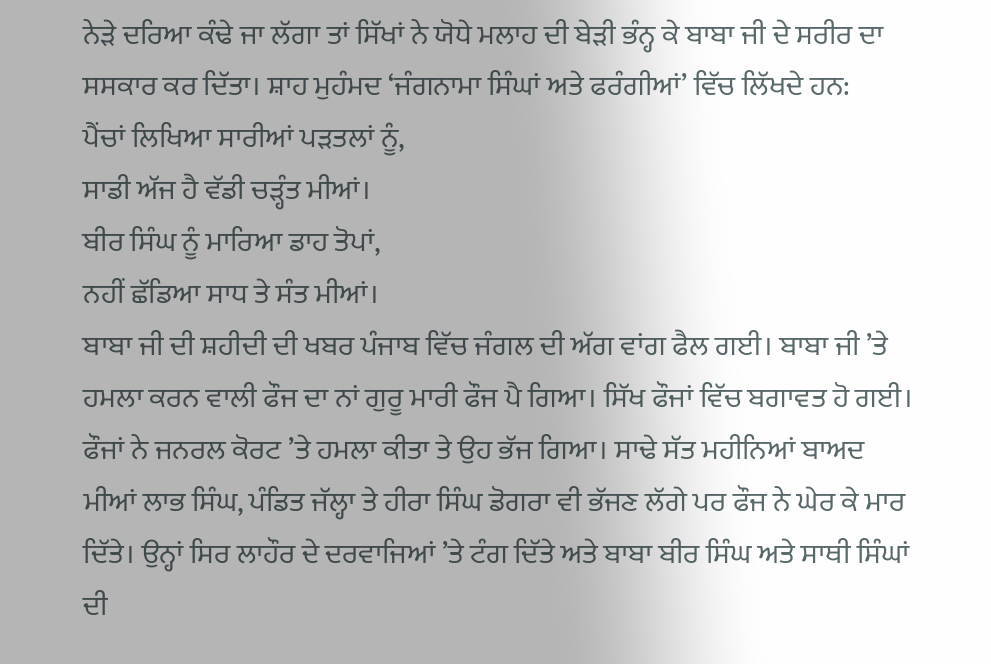ਨੇੜੇ ਦਰਿਆ ਕੰਢੇ ਜਾ ਲੱਗਾ ਤਾਂ ਸਿੱਖਾਂ ਨੇ ਯੋਧੇ ਮਲਾਹ ਦੀ ਬੇੜੀ ਭੰਨ੍ਹ ਕੇ ਬਾਬਾ ਜੀ ਦੇ ਸਰੀਰ ਦਾ ਸਸਕਾਰ ਕਰ ਦਿੱਤਾ। ਸ਼ਾਹ ਮੁਹੰਮਦ ‘ਜੰਗਨਾਮਾ ਸਿੰਘਾਂ ਅਤੇ ਫਰੰਗੀਆਂ’ ਵਿੱਚ ਲਿੱਖਦੇ ਹਨ:
ਪੈਂਚਾਂ ਲਿਖਿਆ ਸਾਰੀਆਂ ਪੜਤਲਾਂ ਨੂੰ,
ਸਾਡੀ ਅੱਜ ਹੈ ਵੱਡੀ ਚੜ੍ਹੰਤ ਮੀਆਂ।
ਬੀਰ ਸਿੰਘ ਨੂੰ ਮਾਰਿਆ ਡਾਹ ਤੋਪਾਂ,
ਨਹੀਂ ਛੱਡਿਆ ਸਾਧ ਤੇ ਸੰਤ ਮੀਆਂ।
ਬਾਬਾ ਜੀ ਦੀ ਸ਼ਹੀਦੀ ਦੀ ਖਬਰ ਪੰਜਾਬ ਵਿੱਚ ਜੰਗਲ ਦੀ ਅੱਗ ਵਾਂਗ ਫੈਲ ਗਈ। ਬਾਬਾ ਜੀ ’ਤੇ ਹਮਲਾ ਕਰਨ ਵਾਲੀ ਫੌਜ ਦਾ ਨਾਂ ਗੁਰੂ ਮਾਰੀ ਫੌਜ ਪੈ ਗਿਆ। ਸਿੱਖ ਫੌਜਾਂ ਵਿੱਚ ਬਗਾਵਤ ਹੋ ਗਈ। ਫੌਜਾਂ ਨੇ ਜਨਰਲ ਕੋਰਟ ’ਤੇ ਹਮਲਾ ਕੀਤਾ ਤੇ ਉਹ ਭੱਜ ਗਿਆ। ਸਾਢੇ ਸੱਤ ਮਹੀਨਿਆਂ ਬਾਅਦ ਮੀਆਂ ਲਾਭ ਸਿੰਘ, ਪੰਡਿਤ ਜੱਲ੍ਹਾ ਤੇ ਹੀਰਾ ਸਿੰਘ ਡੋਗਰਾ ਵੀ ਭੱਜਣ ਲੱਗੇ ਪਰ ਫੌਜ ਨੇ ਘੇਰ ਕੇ ਮਾਰ ਦਿੱਤੇ। ਉਨ੍ਹਾਂ ਸਿਰ ਲਾਹੌਰ ਦੇ ਦਰਵਾਜਿਆਂ ’ਤੇ ਟੰਗ ਦਿੱਤੇ ਅਤੇ ਬਾਬਾ ਬੀਰ ਸਿੰਘ ਅਤੇ ਸਾਥੀ ਸਿੰਘਾਂ ਦੀ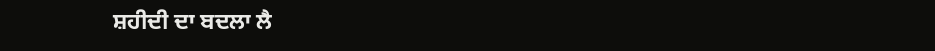ਸ਼ਹੀਦੀ ਦਾ ਬਦਲਾ ਲੈ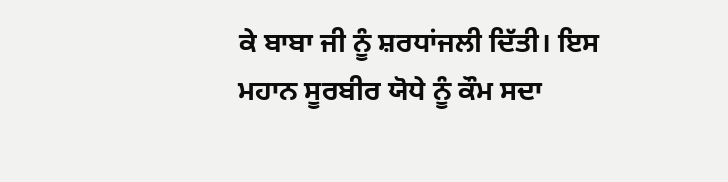ਕੇ ਬਾਬਾ ਜੀ ਨੂੰ ਸ਼ਰਧਾਂਜਲੀ ਦਿੱਤੀ। ਇਸ ਮਹਾਨ ਸੂਰਬੀਰ ਯੋਧੇ ਨੂੰ ਕੌਮ ਸਦਾ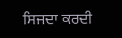ਸਿਜਦਾ ਕਰਦੀ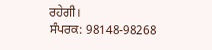ਰਹੇਗੀ।
ਸੰਪਰਕ: 98148-98268